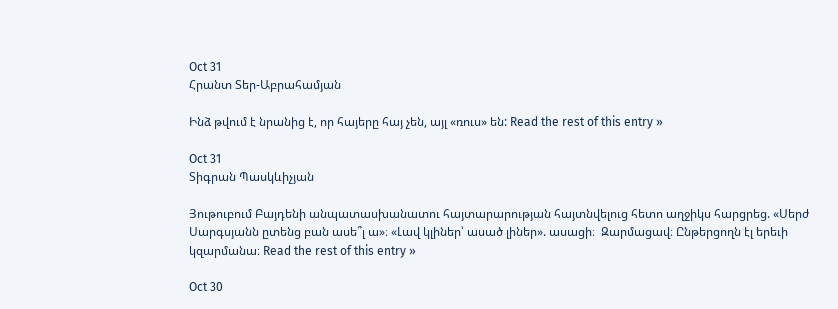Oct 31
Հրանտ Տեր-Աբրահամյան

Ինձ թվում է նրանից է, որ հայերը հայ չեն, այլ «ռուս» են: Read the rest of this entry »

Oct 31
Տիգրան Պասկևիչյան

Յութուբում Բայդենի անպատասխանատու հայտարարության հայտնվելուց հետո աղջիկս հարցրեց. «Սերժ Սարգսյանն ըտենց բան ասե՞լ ա»։ «Լավ կլիներ՝ ասած լիներ». ասացի։  Զարմացավ։ Ընթերցողն էլ երեւի կզարմանա։ Read the rest of this entry »

Oct 30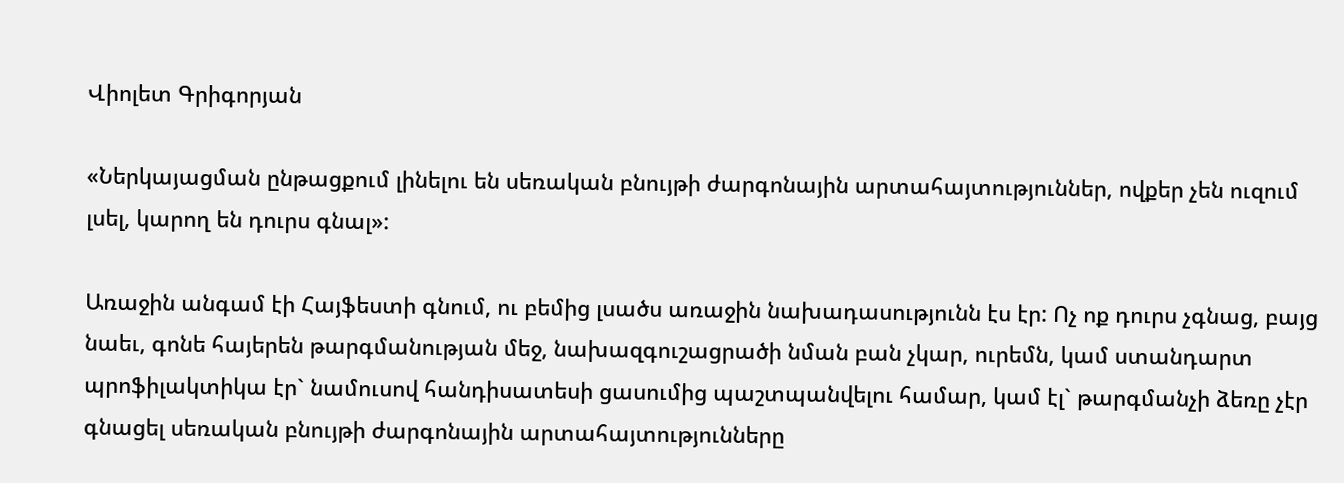Վիոլետ Գրիգորյան

«Ներկայացման ընթացքում լինելու են սեռական բնույթի ժարգոնային արտահայտություններ, ովքեր չեն ուզում լսել, կարող են դուրս գնալ»:

Առաջին անգամ էի Հայֆեստի գնում, ու բեմից լսածս առաջին նախադասությունն էս էր: Ոչ ոք դուրս չգնաց, բայց նաեւ, գոնե հայերեն թարգմանության մեջ, նախազգուշացրածի նման բան չկար, ուրեմն, կամ ստանդարտ պրոֆիլակտիկա էր` նամուսով հանդիսատեսի ցասումից պաշտպանվելու համար, կամ էլ` թարգմանչի ձեռը չէր գնացել սեռական բնույթի ժարգոնային արտահայտությունները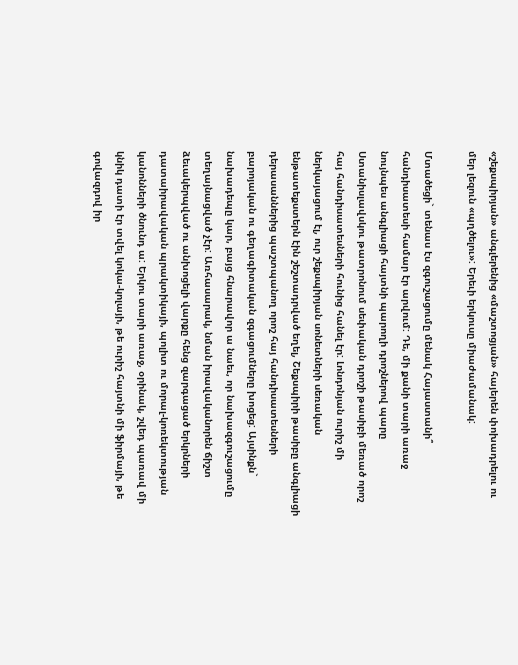«շեքսպիրյան» անգլերենից «մաշտոցյան» հայերեն փոխադրելու ու մեր լեզուն «պղծելու»: Երեւի երկուսը միաժամանակ:

Մտածեցի` տենաս էս զգուշացումը մենակ Հայաստանի՞ հանդիսատեսի համար էր արվում: Դե, մի քանի տարի առաջ նույնպես անգլիացի հայտնի պարողի դրոշներով պարը Ստանիսլավսկու թատրոնում սեփական դրոշի թասիբի մեռած որոշ հայ հանդիսատեսների հունից հանել էր: Լոնդոնյան ուրիշ մի ներկայացում էլ, ուր շեքսպիրյան սոնետների սեռական ենթատեքստերն էին շեշտադրված եղել, Շեքսպիրի թասիբը անգլիացի դերասաններից պաշտպանող որոշ հայ հանդիսատեսների բարոյական ու գեղագիտական զգացումները խոցեց: Այսինքն` նախադեպը կար, բայց հնարավոր ա նաեւ, որ նախազգուշացումը տեղայնացված չէր: Առհասարակ, նման իրավականորեն ճիշտ ձեւակերպված ու անխոցելի վարքը հենց զարգացած երկրների դատաիրավական պրակտիկայի, պոլիտ ու մորալ-կոռեկտության կանոնների ծնունդ ա: Երկու տարի առաջ, օրինակ, շվեդ պառավ մի կնիկ դատի էր տվել կոկա-կոլայի, թե ուրիշ հայտնի մի ֆիրմայի, թե գովազդով իր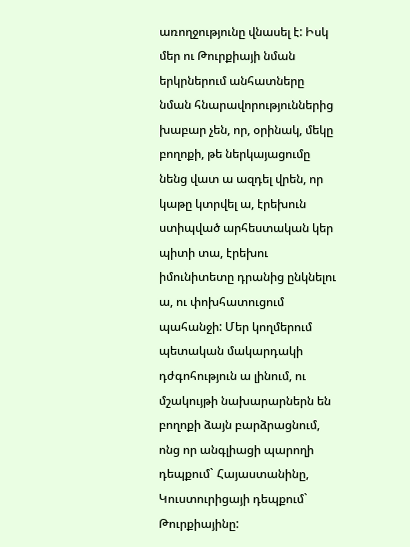առողջությունը վնասել է: Իսկ մեր ու Թուրքիայի նման երկրներում անհատները նման հնարավորություններից խաբար չեն, որ, օրինակ, մեկը բողոքի, թե ներկայացումը նենց վատ ա ազդել վրեն, որ կաթը կտրվել ա, էրեխուն ստիպված արհեստական կեր պիտի տա, էրեխու իմունիտետը դրանից ընկնելու ա, ու փոխհատուցում պահանջի: Մեր կողմերում պետական մակարդակի դժգոհություն ա լինում, ու մշակույթի նախարարներն են բողոքի ձայն բարձրացնում, ոնց որ անգլիացի պարողի դեպքում` Հայաստանինը, Կուստուրիցայի դեպքում` Թուրքիայինը: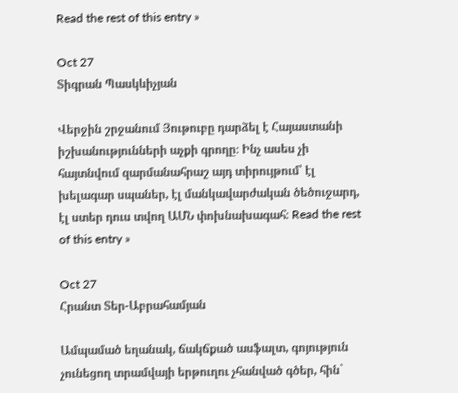Read the rest of this entry »

Oct 27
Տիգրան Պասկևիչյան

Վերջին շրջանում Յութուբը դարձել է Հայաստանի իշխանությունների աչքի գրողը։ Ինչ ասես չի հայտնվում զարմանահրաշ այդ տիրույթում՝ էլ խելագար սպաներ, էլ մանկավարժական ծեծուջարդ, էլ ստեր դուս տվող ԱՄՆ փոխնախագահ։ Read the rest of this entry »

Oct 27
Հրանտ Տեր-Աբրահամյան

Ամպամած եղանակ, ճակճքած ասֆալտ, գոյություն չունեցող տրամվայի երթուղու չհանված գծեր, հին`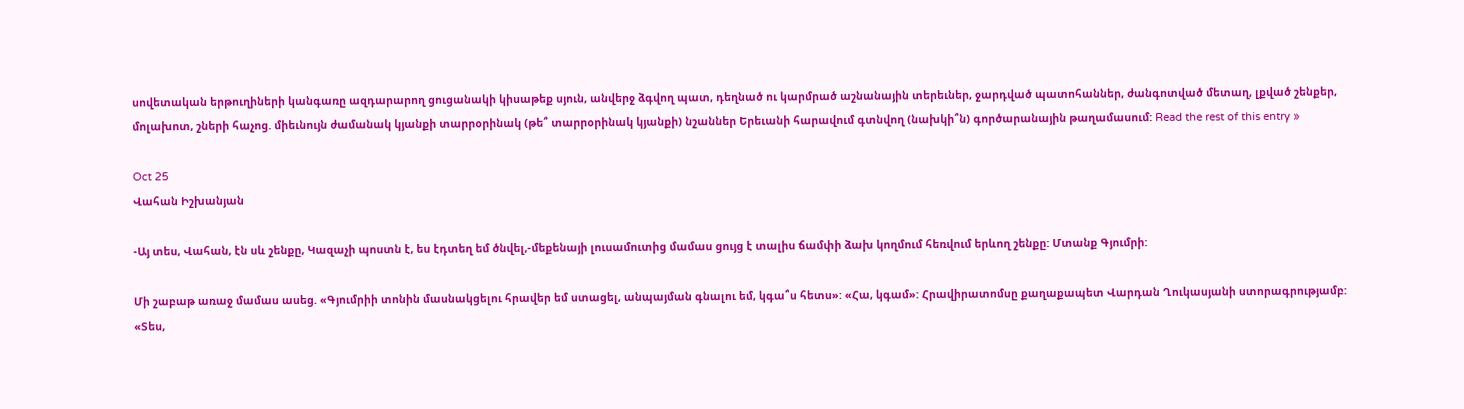սովետական երթուղիների կանգառը ազդարարող ցուցանակի կիսաթեք սյուն, անվերջ ձգվող պատ, դեղնած ու կարմրած աշնանային տերեւներ, ջարդված պատոհաններ, ժանգոտված մետաղ, լքված շենքեր, մոլախոտ, շների հաչոց. միեւնույն ժամանակ կյանքի տարրօրինակ (թե՞ տարրօրինակ կյանքի) նշաններ Երեւանի հարավում գտնվող (նախկի՞ն) գործարանային թաղամասում: Read the rest of this entry »

Oct 25
Վահան Իշխանյան

-Այ տես, Վահան, էն սև շենքը, Կազաչի պոստն է, ես էդտեղ եմ ծնվել,-մեքենայի լուսամուտից մամաս ցույց է տալիս ճամփի ձախ կողմում հեռվում երևող շենքը: Մտանք Գյումրի:

Մի շաբաթ առաջ մամաս ասեց. «Գյումրիի տոնին մասնակցելու հրավեր եմ ստացել, անպայման գնալու եմ, կգա՞ս հետս»: «Հա, կգամ»: Հրավիրատոմսը քաղաքապետ Վարդան Ղուկասյանի ստորագրությամբ: «Տես,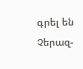գրել են Չերազ-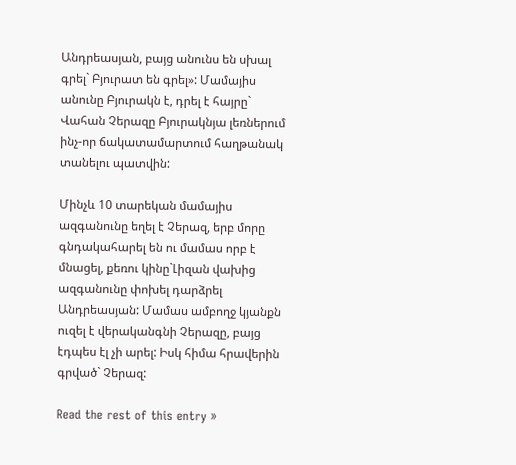Անդրեասյան, բայց անունս են սխալ գրել` Բյուրատ են գրել»: Մամայիս անունը Բյուրակն է, դրել է հայրը` Վահան Չերազը Բյուրակնյա լեռներում ինչ-որ ճակատամարտում հաղթանակ տանելու պատվին:

Մինչև 10 տարեկան մամայիս ազգանունը եղել է Չերազ, երբ մորը գնդակահարել են ու մամաս որբ է մնացել, քեռու կինը`Լիզան վախից ազգանունը փոխել դարձրել Անդրեասյան: Մամաս ամբողջ կյանքն ուզել է վերականգնի Չերազը, բայց էդպես էլ չի արել: Իսկ հիմա հրավերին գրված` Չերազ:

Read the rest of this entry »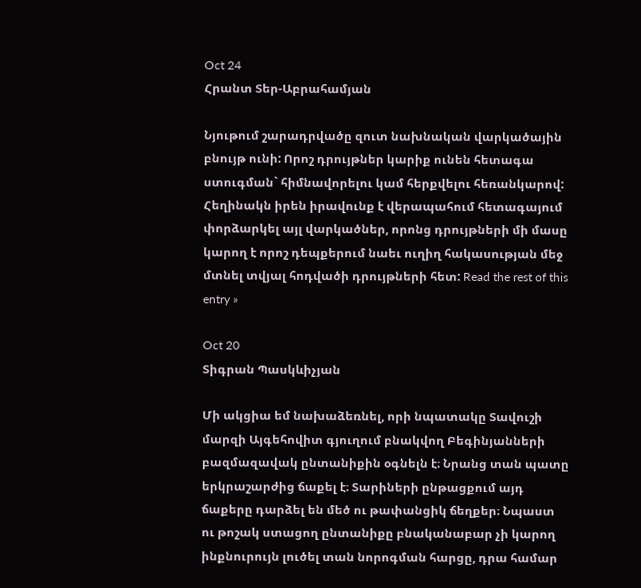Oct 24
Հրանտ Տեր-Աբրահամյան

Նյութում շարադրվածը զուտ նախնական վարկածային բնույթ ունի: Որոշ դրույթներ կարիք ունեն հետագա ստուգման` հիմնավորելու կամ հերքվելու հեռանկարով: Հեղինակն իրեն իրավունք է վերապահում հետագայում փորձարկել այլ վարկածներ, որոնց դրույթների մի մասը կարող է որոշ դեպքերում նաեւ ուղիղ հակասության մեջ մտնել տվյալ հոդվածի դրույթների հետ: Read the rest of this entry »

Oct 20
Տիգրան Պասկևիչյան

Մի ակցիա եմ նախաձեռնել, որի նպատակը Տավուշի մարզի Այգեհովիտ գյուղում բնակվող Բեգինյանների բազմազավակ ընտանիքին օգնելն է։ Նրանց տան պատը երկրաշարժից ճաքել է։ Տարիների ընթացքում այդ ճաքերը դարձել են մեծ ու թափանցիկ ճեղքեր։ Նպաստ ու թոշակ ստացող ընտանիքը բնականաբար չի կարող ինքնուրույն լուծել տան նորոգման հարցը, դրա համար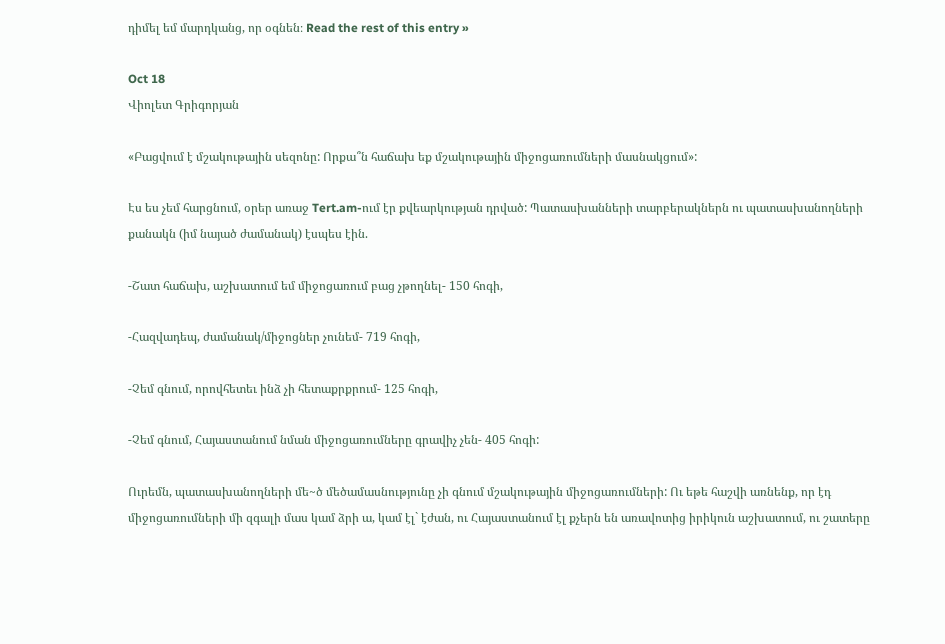դիմել եմ մարդկանց, որ օգնեն։ Read the rest of this entry »

Oct 18
Վիոլետ Գրիգորյան

«Բացվում է մշակութային սեզոնը: Որքա՞ն հաճախ եք մշակութային միջոցառումների մասնակցում»:

Էս ես չեմ հարցնում, օրեր առաջ Tert.am-ում էր քվեարկության դրված: Պատասխանների տարբերակներն ու պատասխանողների քանակն (իմ նայած ժամանակ) էսպես էին.

-Շատ հաճախ, աշխատում եմ միջոցառում բաց չթողնել- 150 հոգի,

-Հազվադեպ, ժամանակ/միջոցներ չունեմ- 719 հոգի,

-Չեմ գնում, որովհետեւ ինձ չի հետաքրքրում- 125 հոգի,

-Չեմ գնում, Հայաստանում նման միջոցառումները գրավիչ չեն- 405 հոգի:

Ուրեմն, պատասխանողների մե~ծ մեծամասնությունը չի գնում մշակութային միջոցառումների: Ու եթե հաշվի առնենք, որ էդ միջոցառումների մի զգալի մաս կամ ձրի ա, կամ էլ` էժան, ու Հայաստանում էլ քչերն են առավոտից իրիկուն աշխատում, ու շատերը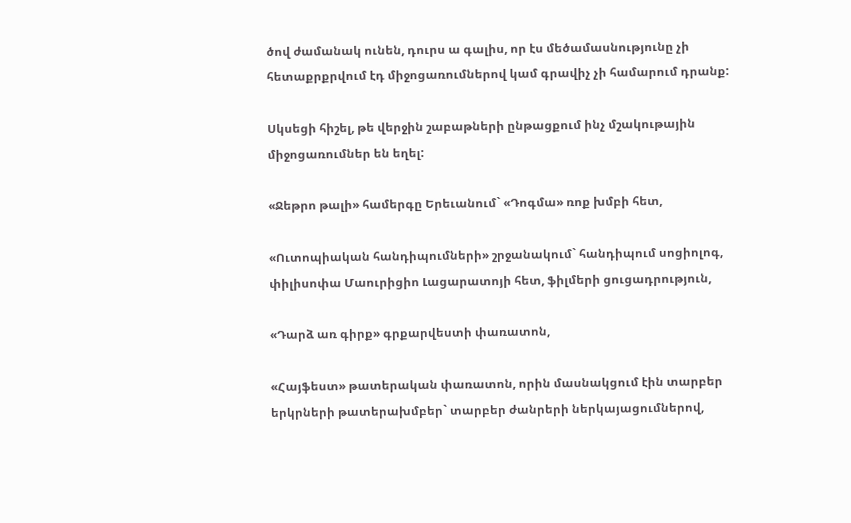ծով ժամանակ ունեն, դուրս ա գալիս, որ էս մեծամասնությունը չի հետաքրքրվում էդ միջոցառումներով կամ գրավիչ չի համարում դրանք:

Սկսեցի հիշել, թե վերջին շաբաթների ընթացքում ինչ մշակութային միջոցառումներ են եղել:

«Ջեթրո թալի» համերգը Երեւանում` «Դոգմա» ռոք խմբի հետ,

«Ուտոպիական հանդիպումների» շրջանակում` հանդիպում սոցիոլոգ, փիլիսոփա Մաուրիցիո Լացարատոյի հետ, ֆիլմերի ցուցադրություն,

«Դարձ առ գիրք» գրքարվեստի փառատոն,

«Հայֆեստ» թատերական փառատոն, որին մասնակցում էին տարբեր երկրների թատերախմբեր` տարբեր ժանրերի ներկայացումներով,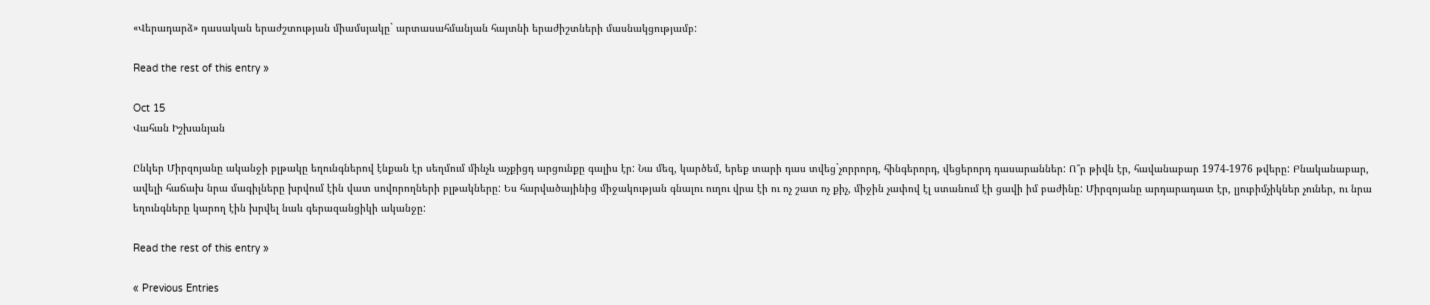«Վերադարձ» դասական երաժշտության միամսյակը` արտասահմանյան հայտնի երաժիշտների մասնակցությամբ:

Read the rest of this entry »

Oct 15
Վահան Իշխանյան

Ընկեր Միրզոյանը ականջի բլթակը եղունգներով էնքան էր սեղմում մինչև աչքիցդ արցունքը գալիս էր: Նա մեզ, կարծեմ, երեք տարի դաս տվեց`չորրորդ, հինգերորդ, վեցերորդ դասարաններ: Ո՞ր թիվն էր, հավանաբար 1974-1976 թվերը: Բնականաբար, ավելի հաճախ նրա մագիլները խրվում էին վատ սովորողների բլթակները: Ես հարվածայինից միջակության գնալու ուղու վրա էի ու ոչ շատ ոչ քիչ, միջին չափով էլ ստանում էի ցավի իմ բաժինը: Միրզոյանը արդարադատ էր, լյուբիմչիկներ չուներ, ու նրա եղունգները կարող էին խրվել նաև գերազանցիկի ականջը:

Read the rest of this entry »

« Previous Entries